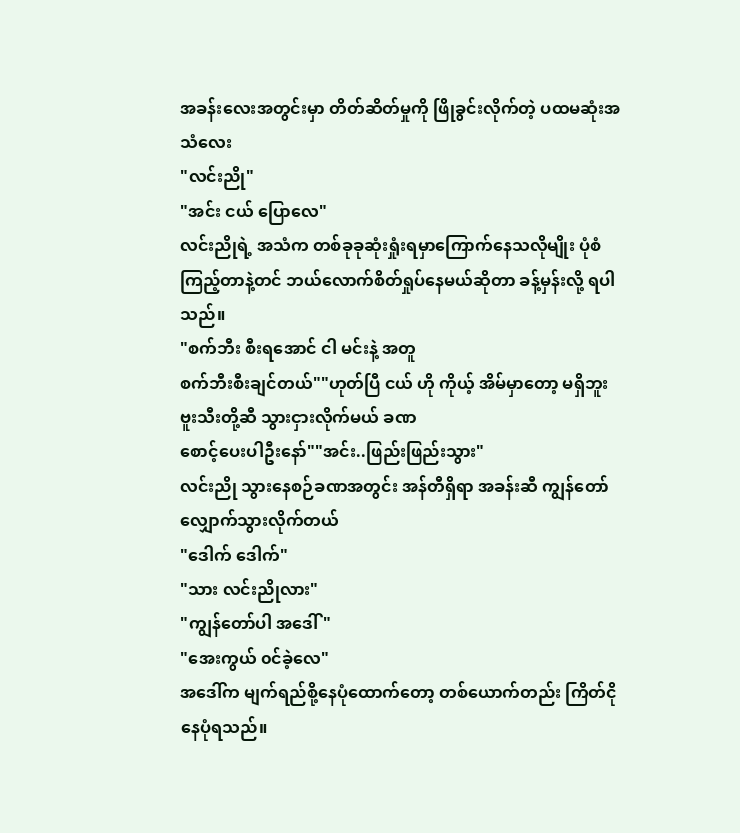အခန်းလေးအတွင်းမှာ တိတ်ဆိတ်မှုကို ဖြိုခွင်းလိုက်တဲ့ ပထမဆုံးအသံလေး
"လင်းညို"
"အင်း ငယ် ပြောလေ"
လင်းညိုရဲ့ အသံက တစ်ခုခုဆုံးရှုံးရမှာကြောက်နေသလိုမျိုး ပုံစံကြည့်တာနဲ့တင် ဘယ်လောက်စိတ်ရှုပ်နေမယ်ဆိုတာ ခန့်မှန်းလို့ ရပါသည်။
"စက်ဘီး စီးရအောင် ငါ မင်းနဲ့ အတူ
စက်ဘီးစီးချင်တယ်""ဟုတ်ပြီ ငယ် ဟို ကိုယ့် အိမ်မှာတော့ မရှိဘူး
ဗူးသီးတို့ဆီ သွားငှားလိုက်မယ် ခဏ
စောင့်ပေးပါဦးနော်""အင်း..ဖြည်းဖြည်းသွား"
လင်းညို သွားနေစဉ်ခဏအတွင်း အန်တီရှိရာ အခန်းဆီ ကျွန်တော် လျှောက်သွားလိုက်တယ်
"ဒေါက် ဒေါက်"
"သား လင်းညိုလား"
"ကျွန်တော်ပါ အဒေါ်"
"အေးကွယ် ၀င်ခဲ့လေ"
အဒေါ်က မျက်ရည်စို့နေပုံထောက်တော့ တစ်ယောက်တည်း ကြိတ်ငိုနေပုံရသည်။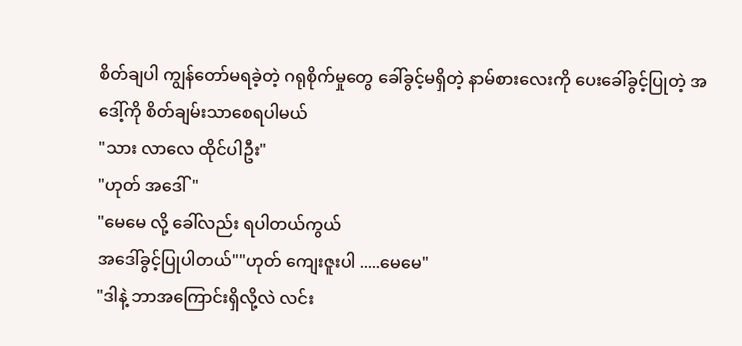စိတ်ချပါ ကျွန်တော်မရခဲ့တဲ့ ဂရုစိုက်မှုတွေ ခေါ်ခွင့်မရှိတဲ့ နာမ်စားလေးကို ပေးခေါ်ခွင့်ပြုတဲ့ အဒေါ့်ကို စိတ်ချမ်းသာစေရပါမယ်
"သား လာလေ ထိုင်ပါဦး"
"ဟုတ် အဒေါ်"
"မေမေ လို့ ခေါ်လည်း ရပါတယ်ကွယ်
အဒေါ်ခွင့်ပြုပါတယ်""ဟုတ် ကျေးဇူးပါ .....မေမေ"
"ဒါနဲ့ ဘာအကြောင်းရှိလို့လဲ လင်း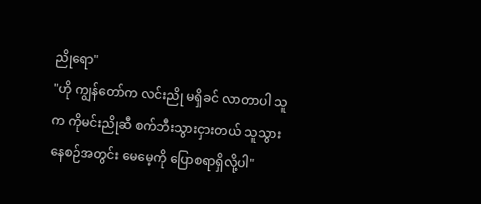ညိုရော"
"ဟို ကျွန်တော်က လင်းညို မရှိခင် လာတာပါ သူက ကိုမင်းညိုဆီ စက်ဘီးသွားငှားတယ် သူသွားနေစဉ်အတွင်း မေမေ့ကို ပြောစရာရှိလို့ပါ"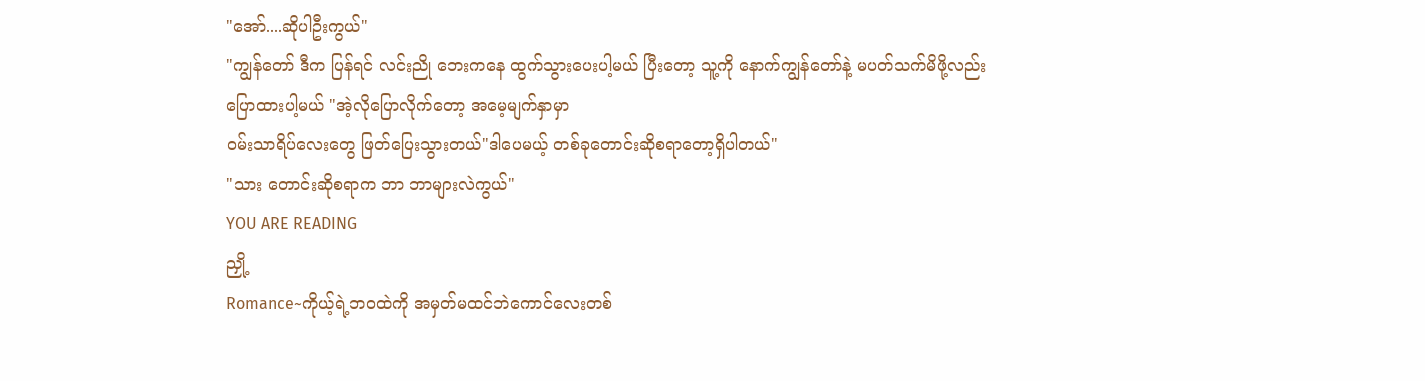"အော်....ဆိုပါဦးကွယ်"
"ကျွန်တော် ဒီက ပြန်ရင် လင်းညို ဘေးကနေ ထွက်သွားပေးပါ့မယ် ပြီးတော့ သူ့ကို နောက်ကျွန်တော်နဲ့ မပတ်သက်မိဖို့လည်း
ပြောထားပါ့မယ် "အဲ့လိုပြောလိုက်တော့ အမေ့မျက်နှာမှာ
၀မ်းသာရိပ်လေးတွေ ဖြတ်ပြေးသွားတယ်"ဒါပေမယ့် တစ်ခုတောင်းဆိုစရာတော့ရှိပါတယ်"
"သား တောင်းဆိုစရာက ဘာ ဘာများလဲကွယ်"
YOU ARE READING
ညှို့
Romance~ကိုယ့်ရဲ့ဘ၀ထဲကို အမှတ်မထင်ဘဲကောင်လေးတစ်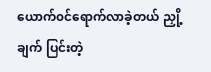ယောက်၀င်ရောက်လာခဲ့တယ် ညှို့ချက် ပြင်းတဲ့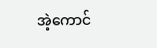အဲ့ကောင်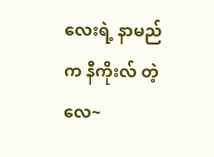လေးရဲ့ နာမည်က နီကိုးလ် တဲ့လေ~